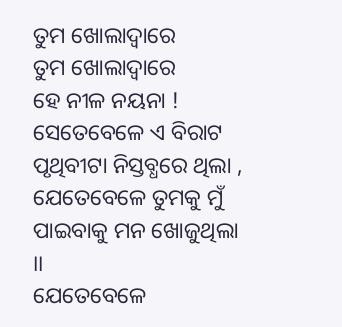ତୁମ ଖୋଲାଦ୍ଵାରେ
ତୁମ ଖୋଲାଦ୍ଵାରେ
ହେ ନୀଳ ନୟନା !
ସେତେବେଳେ ଏ ବିରାଟ ପୃଥିବୀଟା ନିସ୍ତବ୍ଧରେ ଥିଲା ,
ଯେତେବେଳେ ତୁମକୁ ମୁଁ ପାଇବାକୁ ମନ ଖୋଜୁଥିଲା ।।
ଯେତେବେଳେ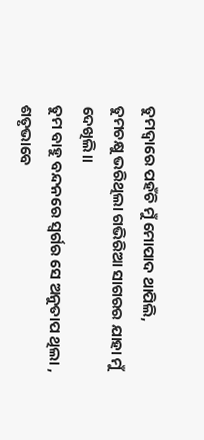ତୁମଦ୍ଵାରେ ପହଁଚି ମୁଁ ମୋପାଦ ଥାପିଲି,
ତୁମଚକ୍ଷୁ ଭରିଥିଲା ଗଭିରିଆ ସାଗରର ଯାହା ମୁଁ ଦେଖିଲି।।
ତୁମ ବାହୁ ବନ୍ଦନରେ ସ୍ଵର୍ଗର ସେ ଅନୁତାପ ଥିଲା ,
ଶତୃଭାବେ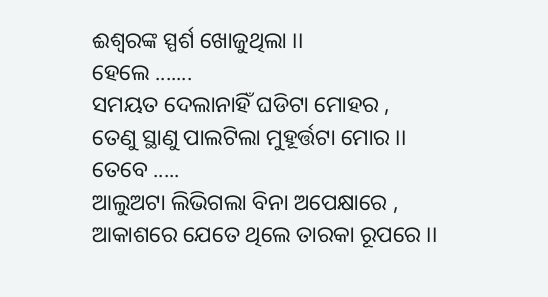ଈଶ୍ଵରଙ୍କ ସ୍ପର୍ଶ ଖୋଜୁଥିଲା ।।
ହେଲେ .......
ସମୟତ ଦେଲାନାହିଁ ଘଡିଟା ମୋହର ,
ତେଣୁ ସ୍ଥାଣୁ ପାଲଟିଲା ମୁହୂର୍ତ୍ତଟା ମୋର ।।
ତେବେ .....
ଆଲୁଅଟା ଲିଭିଗଲା ବିନା ଅପେକ୍ଷାରେ ,
ଆକାଶରେ ଯେତେ ଥିଲେ ତାରକା ରୂପରେ ।।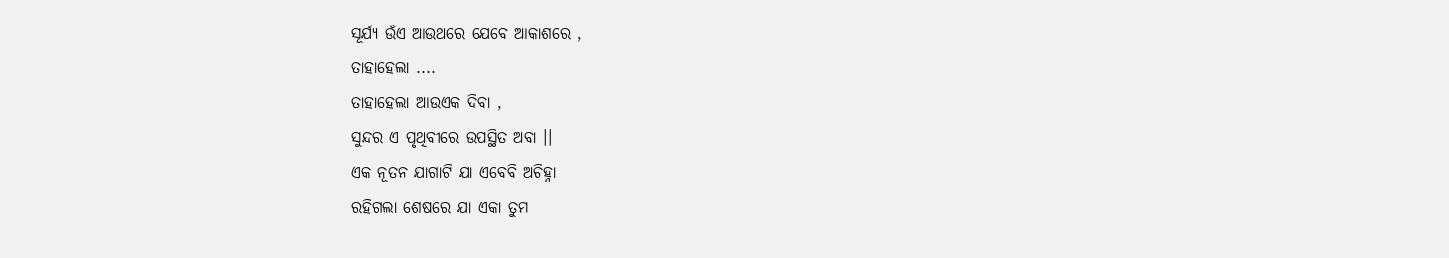ସୂର୍ଯ୍ୟ ଉଁଏ ଆଉଥରେ ଯେବେ ଆକାଶରେ ,
ତାହାହେଲା ....
ତାହାହେଲା ଆଉଏକ ଦିବା ,
ସୁନ୍ଦର ଏ ପୃଥିବୀରେ ଉପସ୍ଥିତ ଅବା ।।
ଏକ ନୂତନ ଯାଗାଟି ଯା ଏବେବି ଅଚିହ୍ନା
ରହିଗଲା ଶେଷରେ ଯା ଏକା ତୁମ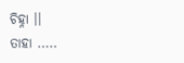ଚିହ୍ନା ।।
ତାହା .....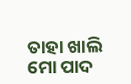ତାହା ଖାଲି ମୋ ପାଦ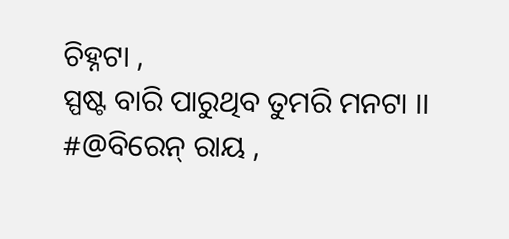ଚିହ୍ନଟା ,
ସ୍ପଷ୍ଟ ବାରି ପାରୁଥିବ ତୁମରି ମନଟା ।।
#@ବିରେନ୍ ରାୟ ,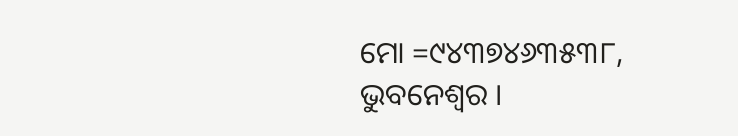ମୋ =୯୪୩୭୪୬୩୫୩୮,
ଭୁବନେଶ୍ବର ।